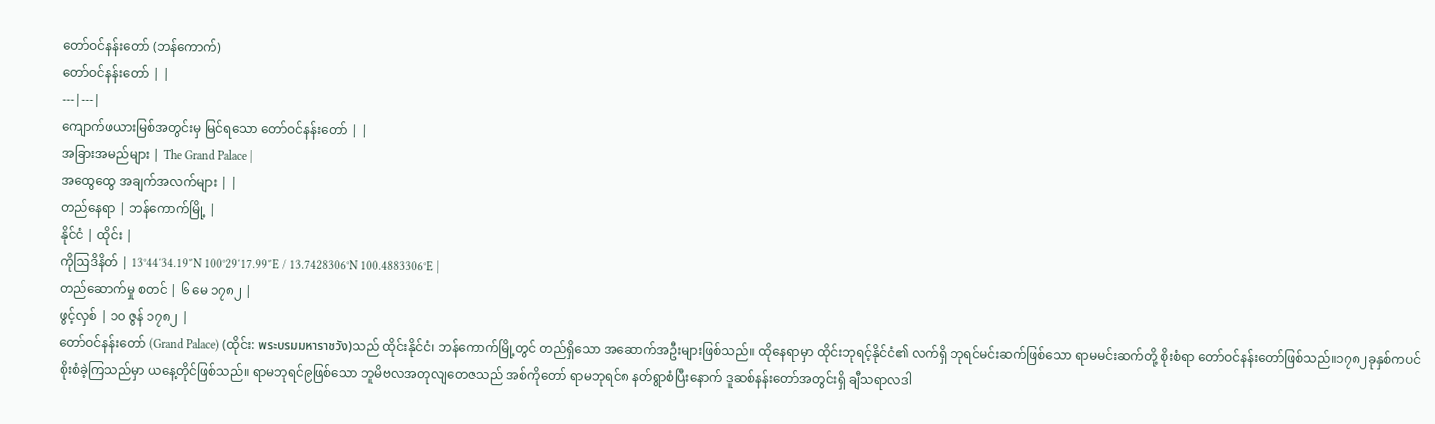တော်ဝင်နန်းတော် (ဘန်ကောက်)
တော်ဝင်နန်းတော် | |
---|---|
ကျောက်ဖယားမြစ်အတွင်းမှ မြင်ရသော တော်ဝင်နန်းတော် | |
အခြားအမည်များ | The Grand Palace |
အထွေထွေ အချက်အလက်များ | |
တည်နေရာ | ဘန်ကောက်မြို့ |
နိုင်ငံ | ထိုင်း |
ကိုဩဒိနိတ် | 13°44′34.19″N 100°29′17.99″E / 13.7428306°N 100.4883306°E |
တည်ဆောက်မှု စတင် | ၆ မေ ၁၇၈၂ |
ဖွင့်လှစ် | ၁၀ ဇွန် ၁၇၈၂ |
တော်ဝင်နန်းတော် (Grand Palace) (ထိုင်း: พระบรมมหาราชวัง)သည် ထိုင်းနိုင်ငံ၊ ဘန်ကောက်မြို့တွင် တည်ရှိသော အဆောက်အဦးများဖြစ်သည်။ ထိုနေရာမှာ ထိုင်းဘုရင့်နိုင်ငံ၏ လက်ရှိ ဘုရင်မင်းဆက်ဖြစ်သော ရာမမင်းဆက်တို့ စိုးစံရာ တော်ဝင်နန်းတော်ဖြစ်သည်။၁၇၈၂ခုနှစ်ကပင် စိုးစံခဲ့ကြသည်မှာ ယနေ့တိုင်ဖြစ်သည်။ ရာမဘုရင်၉ဖြစ်သော ဘူမိဗလအတုလျတေဇသည် အစ်ကိုတော် ရာမဘုရင်၈ နတ်ရွာစံပြီးနောက် ဒူဆစ်နန်းတော်အတွင်းရှိ ချီသရာလဒါ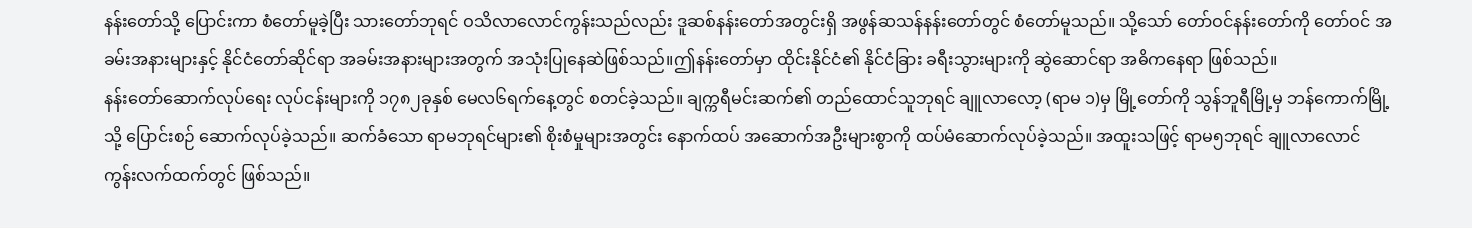နန်းတော်သို့ ပြောင်းကာ စံတော်မူခဲ့ပြီး သားတော်ဘုရင် ဝသိလာလောင်ကွန်းသည်လည်း ဒူဆစ်နန်းတော်အတွင်းရှိ အဖွန်ဆသန်နန်းတော်တွင် စံတော်မူသည်။ သို့သော် တော်ဝင်နန်းတော်ကို တော်ဝင် အခမ်းအနားများနှင့် နိုင်ငံတော်ဆိုင်ရာ အခမ်းအနားများအတွက် အသုံးပြုနေဆဲဖြစ်သည်။ဤနန်းတော်မှာ ထိုင်းနိုင်ငံ၏ နိုင်ငံခြား ခရီးသွားများကို ဆွဲဆောင်ရာ အဓိကနေရာ ဖြစ်သည်။
နန်းတော်ဆောက်လုပ်ရေး လုပ်ငန်းများကို ၁၇၈၂ခုနှစ် မေလ၆ရက်နေ့တွင် စတင်ခဲ့သည်။ ချက္ကရီမင်းဆက်၏ တည်ထောင်သူဘုရင် ချူလာလော့ (ရာမ ၁)မှ မြို့တော်ကို သွန်ဘူရီမြို့မှ ဘန်ကောက်မြို့သို့ ပြောင်းစဉ် ဆောက်လုပ်ခဲ့သည်။ ဆက်ခံသော ရာမဘုရင်များ၏ စိုးစံမှုများအတွင်း နောက်ထပ် အဆောက်အဦးများစွာကို ထပ်မံဆောက်လုပ်ခဲ့သည်။ အထူးသဖြင့် ရာမ၅ဘုရင် ချူလာလောင်ကွန်းလက်ထက်တွင် ဖြစ်သည်။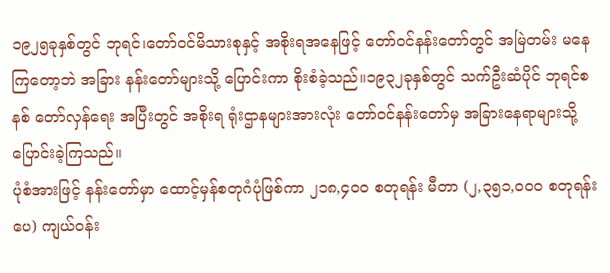၁၉၂၅ခုနှစ်တွင် ဘုရင်၊တော်ဝင်မိသားစုနှင့် အစိုးရအနေဖြင့် တော်ဝင်နန်းတော်တွင် အမြဲတမ်း မနေကြတော့ဘဲ အခြား နန်းတော်များသို့ ပြောင်းကာ စိုးစံခဲ့သည်။၁၉၃၂ခုနှစ်တွင် သက်ဦးဆံပိုင် ဘုရင်စနစ် တော်လှန်ရေး အပြီးတွင် အစိုးရ ရုံးဌာနများအားလုံး တော်ဝင်နန်းတော်မှ အခြားနေရာများသို့ ပြောင်းခဲ့ကြသည်။
ပုံစံအားဖြင့် နန်းတော်မှာ ထောင့်မှန်စတုဂံပုံဖြစ်ကာ ၂၁၈,၄၀၀ စတုရန်း မီတာ (၂,၃၅၁,၀၀၀ စတုရန်းပေ) ကျယ်ဝန်း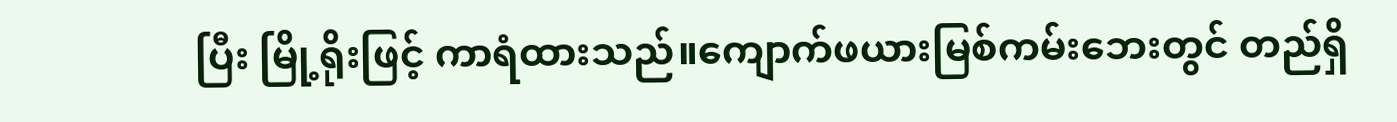ပြီး မြို့ရိုးဖြင့် ကာရံထားသည်။ကျောက်ဖယားမြစ်ကမ်းဘေးတွင် တည်ရှိ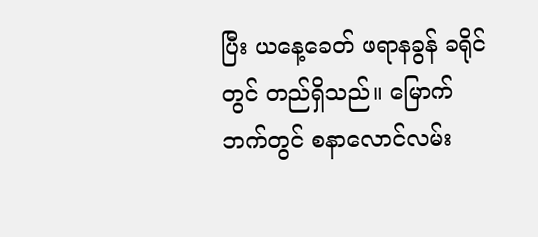ပြီး ယနေ့ခေတ် ဖရာနခွန် ခရိုင်တွင် တည်ရှိသည်။ မြောက်ဘက်တွင် စနာလောင်လမ်း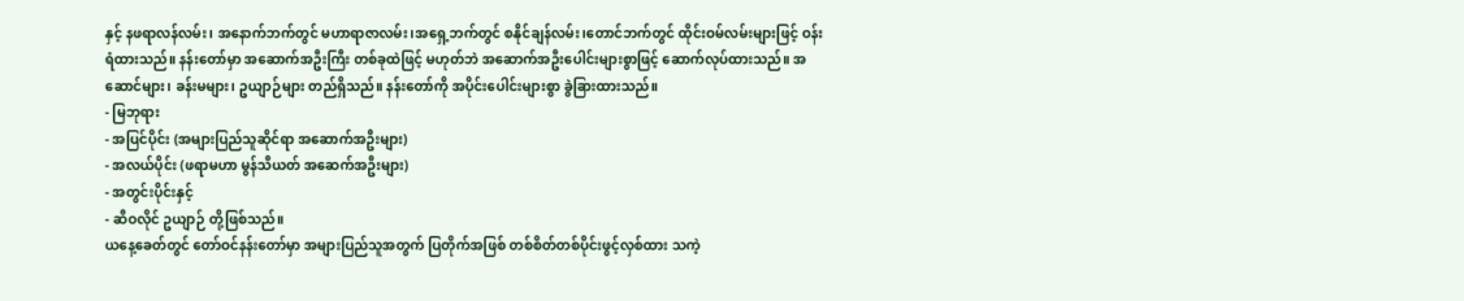နှင့် နဖရာလန်လမ်း၊ အနောက်ဘက်တွင် မဟာရာဇာလမ်း၊အရှေ့ဘက်တွင် စနိုင်ချန်လမ်း၊တောင်ဘက်တွင် ထိုင်းဝမ်လမ်းများဖြင့် ဝန်းရံထားသည်။ နန်းတော်မှာ အဆောက်အဦးကြီး တစ်ခုထဲဖြင့် မဟုတ်ဘဲ အဆောက်အဦးပေါင်းများစွာဖြင့် ဆောက်လုပ်ထားသည်။ အဆောင်များ၊ ခန်းမများ၊ ဥယျာဉ်များ တည်ရှိသည်။ နန်းတော်ကို အပိုင်းပေါင်းများစွာ ခွဲခြားထားသည်။
- မြဘုရား
- အပြင်ပိုင်း (အများပြည်သူဆိုင်ရာ အဆောက်အဦးများ)
- အလယ်ပိုင်း (ဖရာမဟာ မွန်သီယတ် အဆေက်အဦးများ)
- အတွင်းပိုင်းနှင့်
- ဆီဝလိုင် ဥယျာဉ် တို့ဖြစ်သည်။
ယနေ့ခေတ်တွင် တော်ဝင်နန်းတော်မှာ အများပြည်သူအတွက် ပြတိုက်အဖြစ် တစ်စိတ်တစ်ပိုင်းဖွင့်လှစ်ထား သကဲ့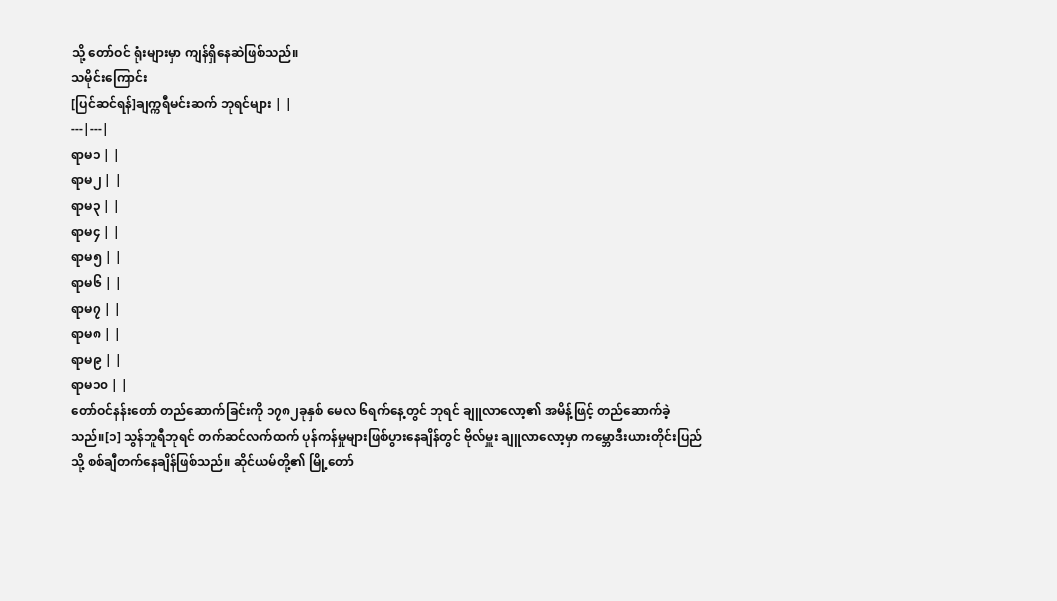သို့ တော်ဝင် ရုံးများမှာ ကျန်ရှိနေဆဲဖြစ်သည်။
သမိုင်းကြောင်း
[ပြင်ဆင်ရန်]ချက္ကရီမင်းဆက် ဘုရင်များ | |
---|---|
ရာမ၁ | |
ရာမ၂ | |
ရာမ၃ | |
ရာမ၄ | |
ရာမ၅ | |
ရာမ၆ | |
ရာမ၇ | |
ရာမ၈ | |
ရာမ၉ | |
ရာမ၁၀ | |
တော်ဝင်နန်းတော် တည်ဆောက်ခြင်းကို ၁၇၈၂ခုနှစ် မေလ ၆ရက်နေ့တွင် ဘုရင် ချူလာလော့၏ အမိန့်ဖြင့် တည်ဆောက်ခဲ့သည်။[၁] သွန်ဘူရီဘုရင် တက်ဆင်လက်ထက် ပုန်ကန်မှုများဖြစ်ပွားနေချိန်တွင် ဗိုလ်မှူး ချူလာလော့မှာ ကမ္ဘောဒီးယားတိုင်းပြည်သို့ စစ်ချီတက်နေချိန်ဖြစ်သည်။ ဆိုင်ယမ်တို့၏ မြို့တော်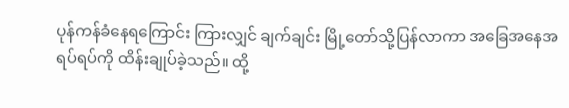ပုန်ကန်ခံနေရကြောင်း ကြားလျှင် ချက်ချင်း မြို့တော်သို့ပြန်လာကာ အခြေအနေအရပ်ရပ်ကို ထိန်းချုပ်ခဲ့သည်။ ထို့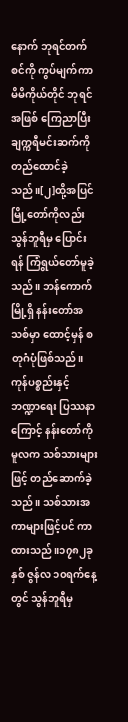နောက် ဘုရင်တက်စင်ကို ကွပ်မျက်ကာ မိမိကိုယ်တိုင် ဘုရင်အဖြစ် ကြေညာပြီး ချက္ကရီမင်းဆက်ကို တည်ထောင်ခဲ့သည်။[၂]ထို့အပြင် မြို့တော်ကိုလည်း သွန်ဘူရီမှ ပြောင်းရန် ကြံရွယ်တော်မူခဲ့သည်။ ဘန်ကောက်မြို့ရှိ နန်းတော်အသစ်မှာ ထောင့်မှန် စတုဂံပုံဖြစ်သည်။ ကုန်ပစ္စည်းနှင့် ဘဏ္ဍာရေး ပြဿနာကြောင့် နန်းတော်ကို မူလက သစ်သားများဖြင့် တည်ဆောက်ခဲ့သည်။ သစ်သားအကာများဖြင့်ပင် ကာထားသည်။၁၇၈၂ခုနှစ် ဇွန်လ ၁၀ရက်နေ့တွင် သွန်ဘူရီမှ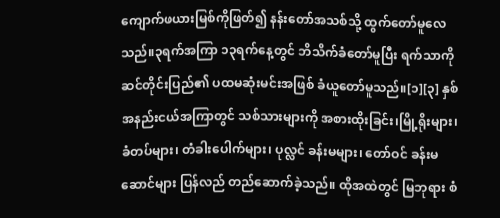ကျောက်ဖယားမြစ်ကိုဖြတ်၍ နန်းတော်အသစ်သို့ ထွက်တော်မူလေသည်။၃ရက်အကြာ ၁၃ရက်နေ့တွင် ဘိသိက်ခံတော်မူပြီး ရက်သာကိုဆင်တိုင်းပြည်၏ ပထမဆုံးမင်းအဖြစ် ခံယူတော်မူသည်။[၁][၃] နှစ် အနည်းငယ်အကြာတွင် သစ်သားများကို အစားထိုးခြင်း၊မြို့ရိုးများ၊ ခံတပ်များ၊ တံခါးပေါက်များ၊ ပုလ္လင် ခန်းမများ၊ တော်ဝင် ခန်းမဆောင်များ ပြန်လည် တည်ဆောက်ခဲ့သည်။ ထိုအထဲတွင် မြဘုရား စံ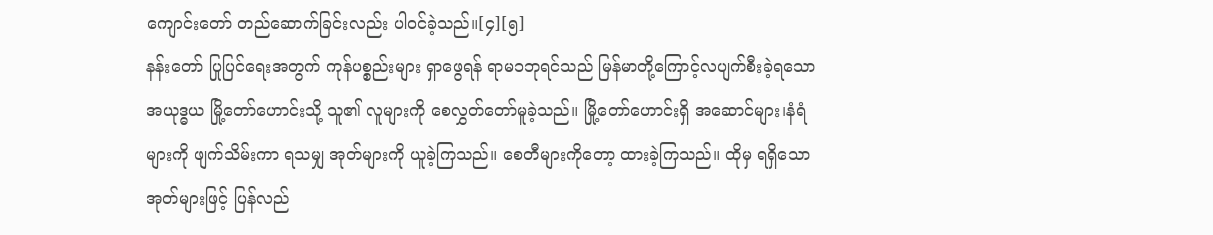ကျောင်းတော် တည်ဆောက်ခြင်းလည်း ပါဝင်ခဲ့သည်။[၄][၅]
နန်းတော် ပြုပြင်ရေးအတွက် ကုန်ပစ္စည်းများ ရှာဖွေရန် ရာမ၁ဘုရင်သည် မြန်မာတို့ကြောင့်လပျက်စီးခဲ့ရသော အယုဒ္ဓယ မြို့တော်ဟောင်းသို့ သူ၏ လူများကို စေလွှတ်တော်မူခဲ့သည်။ မြို့တော်ဟောင်းရှိ အဆောင်များ၊နံရံများကို ဖျက်သိမ်းကာ ရသမျှ အုတ်များကို ယူခဲ့ကြသည်။ စေတီများကိုတော့ ထားခဲ့ကြသည်။ ထိုမှ ရရှိသော အုတ်များဖြင့် ပြန်လည်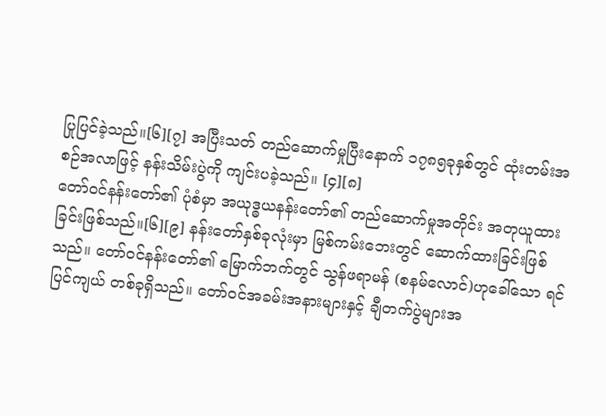ပြုပြင်ခဲ့သည်။[၆][၇] အပြီးသတ် တည်ဆောက်မှုပြီးနောက် ၁၇၈၅ခုနှစ်တွင် ထုံးတမ်းအစဉ်အလာဖြင့် နန်းသိမ်းပွဲကို ကျင်းပခဲ့သည်။ [၄][၈]
တော်ဝင်နန်းတော်၏ ပုံစံမှာ အယုဒ္ဓယနန်းတော်၏ တည်ဆောက်မှုအတိုင်း အတုယူထားခြင်းဖြစ်သည်။[၆][၉] နန်းတော်နှစ်ခုလုံးမှာ မြစ်ကမ်းဘေးတွင် ဆောက်ထားခြင်းဖြစ်သည်။ တော်ဝင်နန်းတော်၏ မြောက်ဘက်တွင် သွန်ဖရာမန် (စနမ်လောင်)ဟုခေါ်သော ရင်ပြင်ကျယ် တစ်ခုရှိသည်။ တော်ဝင်အခမ်းအနားများနှင့် ချီတက်ပွဲများအ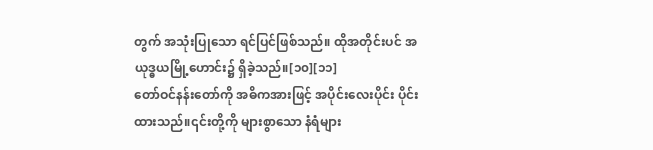တွက် အသုံးပြုသော ရင်ပြင်ဖြစ်သည်။ ထိုအတိုင်းပင် အယုဒ္ဓယမြို့ဟောင်း၌ ရှိခဲ့သည်။[၁၀][၁၁]
တော်ဝင်နန်းတော်ကို အဓိကအားဖြင့် အပိုင်းလေးပိုင်း ပိုင်းထားသည်။၎င်းတို့ကို များစွာသော နံရံများ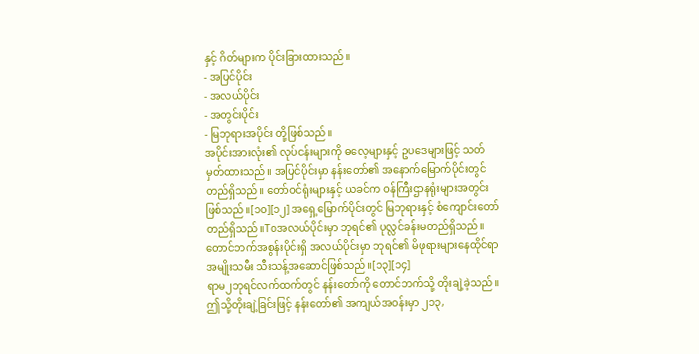နှင့် ဂိတ်များက ပိုင်းခြားထားသည်။
- အပြင်ပိုင်း
- အလယ်ပိုင်း
- အတွင်းပိုင်း
- မြဘုရားအပိုင်း တို့ဖြစ်သည်။
အပိုင်းအားလုံး၏ လုပ်ငန်းများကို ဓလေ့များနှင့် ဥပဒေများဖြင့် သတ်မှတ်ထားသည်။ အပြင်ပိုင်းမှာ နန်းတော်၏ အနောက်မြောက်ပိုင်းတွင် တည်ရှိသည်။ တော်ဝင်ရုံးများနှင့် ယခင်က ဝန်ကြီးဌာနရုံးများအတွင်း ဖြစ်သည်။[၁၀][၁၂] အရှေ့မြောက်ပိုင်းတွင် မြဘုရားနှင့် စံကျောင်းတော်တည်ရှိသည်။Toအလယ်ပိုင်းမှာ ဘုရင်၏ ပုလ္လင်ခန်းမတည်ရှိသည်။ တောင်ဘက်အစွန်းပိုင်းရှိ အလယ်ပိုင်းမှာ ဘုရင်၏ မိဖုရားများနေထိုင်ရာ အမျိုးသမီး သီးသန့်အဆောင်ဖြစ်သည်။[၁၃][၁၄]
ရာမ၂ဘုရင်လက်ထက်တွင် နန်းတော်ကို တောင်ဘက်သို့ တိုးချဲ့ခဲ့သည်။ဤသို့တိုးချဲ့ခြင်းဖြင့် နန်းတော်၏ အကျယ်အဝန်းမှာ ၂၁၃,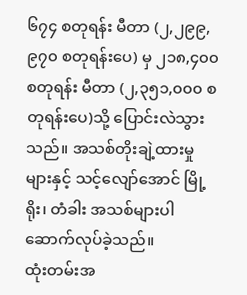၆၇၄ စတုရန်း မီတာ (၂,၂၉၉,၉၇၀ စတုရန်းပေ) မှ ၂၁၈,၄၀၀ စတုရန်း မီတာ (၂,၃၅၁,၀၀၀ စတုရန်းပေ)သို့ ပြောင်းလဲသွားသည်။ အသစ်တိုးချဲ့ထားမှုများနှင့် သင့်လျော်အောင် မြို့ရိုး၊ တံခါး အသစ်များပါ ဆောက်လုပ်ခဲ့သည်။
ထုံးတမ်းအ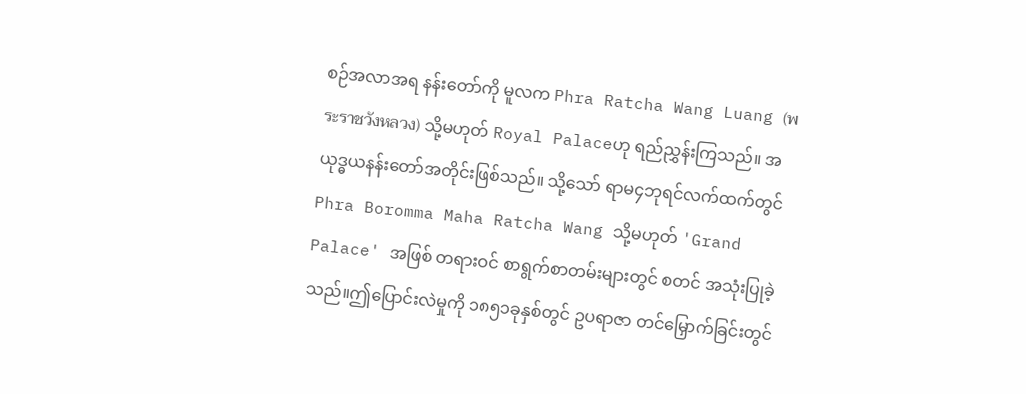စဉ်အလာအရ နန်းတော်ကို မူလက Phra Ratcha Wang Luang (พระราชวังหลวง) သို့မဟုတ် Royal Palaceဟု ရည်ညွှန်းကြသည်။ အယုဒ္ဓယနန်းတော်အတိုင်းဖြစ်သည်။ သို့သော် ရာမ၄ဘုရင်လက်ထက်တွင် Phra Boromma Maha Ratcha Wang သို့မဟုတ် 'Grand Palace' အဖြစ် တရားဝင် စာရွက်စာတမ်းများတွင် စတင် အသုံးပြုခဲ့သည်။ဤပြောင်းလဲမှုကို ၁၈၅၁ခုနှစ်တွင် ဥပရာဇာ တင်မြှောက်ခြင်းတွင်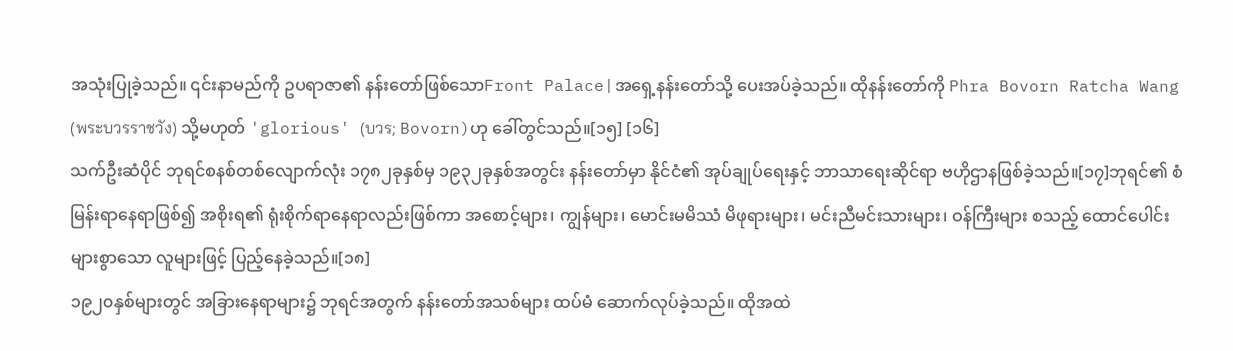အသုံးပြုခဲ့သည်။ ၎င်းနာမည်ကို ဥပရာဇာ၏ နန်းတော်ဖြစ်သောFront Palace|အရှေ့နန်းတော်သို့ ပေးအပ်ခဲ့သည်။ ထိုနန်းတော်ကို Phra Bovorn Ratcha Wang (พระบวรราชวัง) သို့မဟုတ် 'glorious' (บวร; Bovorn)ဟု ခေါ်တွင်သည်။[၁၅] [၁၆]
သက်ဦးဆံပိုင် ဘုရင်စနစ်တစ်လျောက်လုံး ၁၇၈၂ခုနှစ်မှ ၁၉၃၂ခုနှစ်အတွင်း နန်းတော်မှာ နိုင်ငံ၏ အုပ်ချုပ်ရေးနှင့် ဘာသာရေးဆိုင်ရာ ဗဟိုဌာနဖြစ်ခဲ့သည်။[၁၇]ဘုရင်၏ စံမြန်းရာနေရာဖြစ်၍ အစိုးရ၏ ရုံးစိုက်ရာနေရာလည်းဖြစ်ကာ အစောင့်များ၊ ကျွန်များ၊ မောင်းမမိဿံ မိဖုရားများ၊ မင်းညီမင်းသားများ၊ ဝန်ကြီးများ စသည့် ထောင်ပေါင်းများစွာသော လူများဖြင့် ပြည့်နေခဲ့သည်။[၁၈]
၁၉၂၀နှစ်များတွင် အခြားနေရာများ၌ ဘုရင်အတွက် နန်းတော်အသစ်များ ထပ်မံ ဆောက်လုပ်ခဲ့သည်။ ထိုအထဲ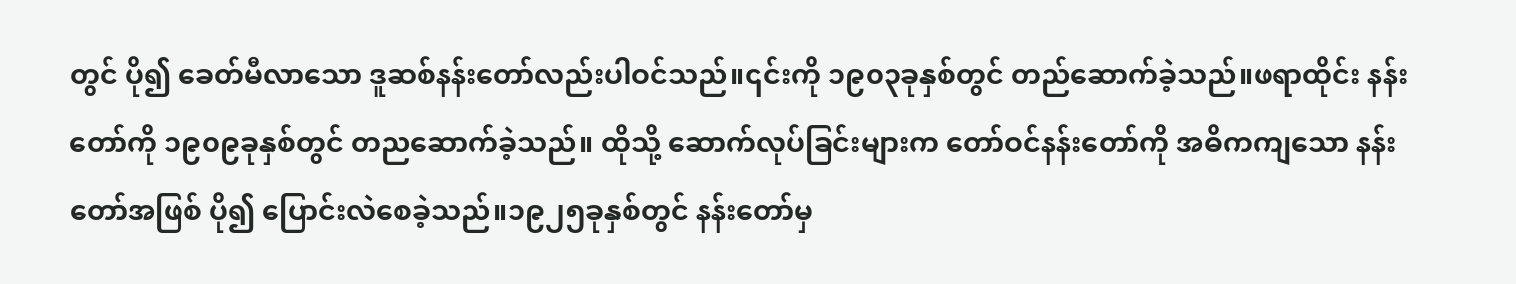တွင် ပို၍ ခေတ်မီလာသော ဒူဆစ်နန်းတော်လည်းပါဝင်သည်။၎င်းကို ၁၉၀၃ခုနှစ်တွင် တည်ဆောက်ခဲ့သည်။ဖရာထိုင်း နန်းတော်ကို ၁၉၀၉ခုနှစ်တွင် တညဆောက်ခဲ့သည်။ ထိုသို့ ဆောက်လုပ်ခြင်းများက တော်ဝင်နန်းတော်ကို အဓိကကျသော နန်းတော်အဖြစ် ပို၍ ပြောင်းလဲစေခဲ့သည်။၁၉၂၅ခုနှစ်တွင် နန်းတော်မှ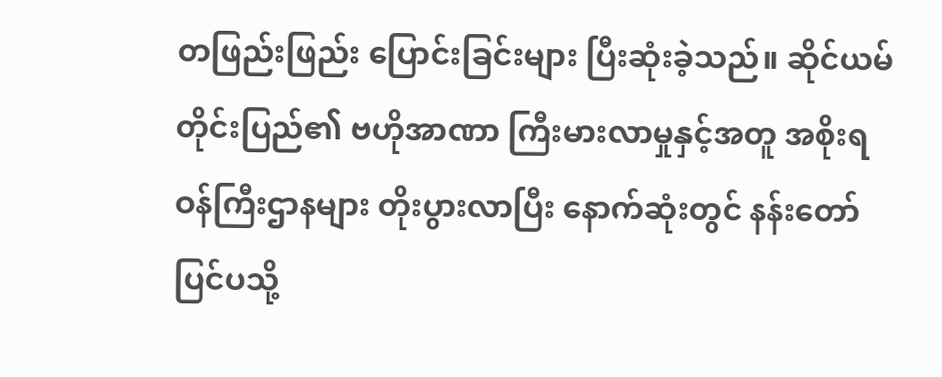တဖြည်းဖြည်း ပြောင်းခြင်းများ ပြီးဆုံးခဲ့သည်။ ဆိုင်ယမ်တိုင်းပြည်၏ ဗဟိုအာဏာ ကြီးမားလာမှုနှင့်အတူ အစိုးရဝန်ကြီးဌာနများ တိုးပွားလာပြီး နောက်ဆုံးတွင် နန်းတော်ပြင်ပသို့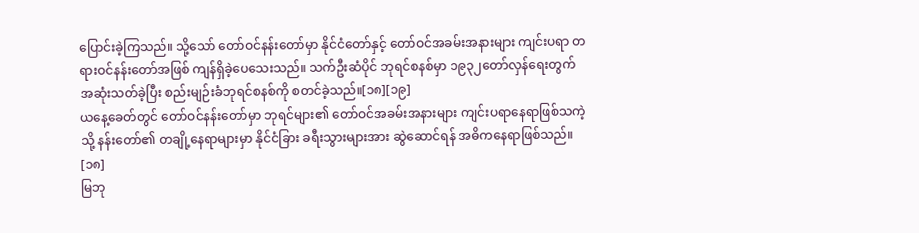ပြောင်းခဲ့ကြသည်။ သို့သော် တော်ဝင်နန်းတော်မှာ နိုင်ငံတော်နှင့် တော်ဝင်အခမ်းအနားများ ကျင်းပရာ တရားဝင်နန်းတော်အဖြစ် ကျန်ရှိခဲ့ပေသေးသည်။ သက်ဦးဆံပိုင် ဘုရင်စနစ်မှာ ၁၉၃၂တော်လှန်ရေးတွက် အဆုံးသတ်ခဲ့ပြီး စည်းမျဉ်းခံဘုရင်စနစ်ကို စတင်ခဲ့သည်။[၁၈][၁၉]
ယနေ့ခေတ်တွင် တော်ဝင်နန်းတော်မှာ ဘုရင်များ၏ တော်ဝင်အခမ်းအနားများ ကျင်းပရာနေရာဖြစ်သကဲ့သို့ နန်းတော်၏ တချို့နေရာများမှာ နိုင်ငံခြား ခရီးသွားများအား ဆွဲဆောင်ရန် အဓိကနေရာဖြစ်သည်။ [၁၈]
မြဘု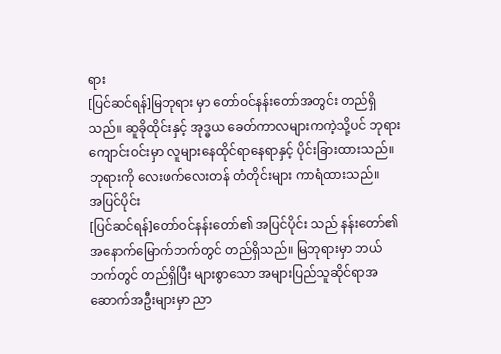ရား
[ပြင်ဆင်ရန်]မြဘုရား မှာ တော်ဝင်နန်းတော်အတွင်း တည်ရှိသည်။ ဆူခိုထိုင်းနှင့် အုဒ္ဓယ ခေတ်ကာလများကကဲ့သို့ပင် ဘုရားကျောင်းဝင်းမှာ လူများနေထိုင်ရာနေရာနှင့် ပိုင်းခြားထားသည်။ ဘုရားကို လေးဖက်လေးတန် တံတိုင်းများ ကာရံထားသည်။
အပြင်ပိုင်း
[ပြင်ဆင်ရန်]တော်ဝင်နန်းတော်၏ အပြင်ပိုင်း သည် နန်းတော်၏ အနောက်မြောက်ဘက်တွင် တည်ရှိသည်။ မြဘုရားမှာ ဘယ်ဘက်တွင် တည်ရှိပြီး များစွာသော အများပြည်သူဆိုင်ရာအဆောက်အဦးများမှာ ညာ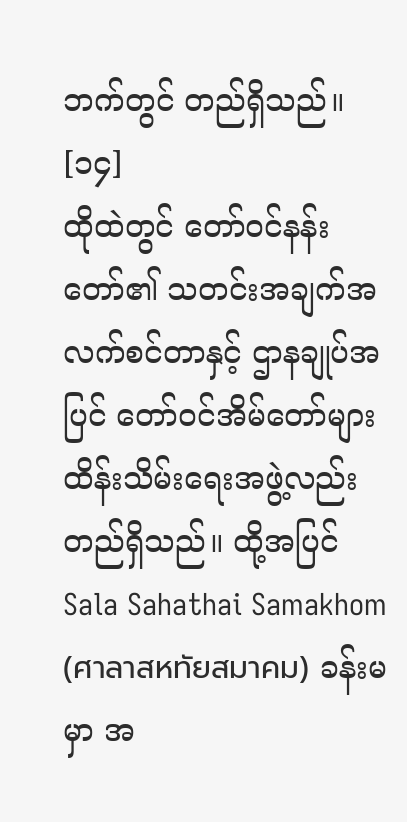ဘက်တွင် တည်ရှိသည်။ [၁၄]
ထိုထဲတွင် တော်ဝင်နန်းတော်၏ သတင်းအချက်အလက်စင်တာနှင့် ဌာနချုပ်အပြင် တော်ဝင်အိမ်တော်များထိန်းသိမ်းရေးအဖွဲ့လည်း တည်ရှိသည်။ ထို့အပြင် Sala Sahathai Samakhom (ศาลาสหทัยสมาคม) ခန်းမမှာ အ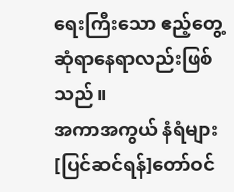ရေးကြီးသော ဧည့်တွေ့ဆုံရာနေရာလည်းဖြစ်သည်။
အကာအကွယ် နံရံများ
[ပြင်ဆင်ရန်]တော်ဝင်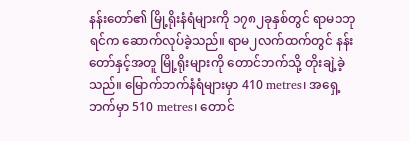နန်းတော်၏ မြို့ရိုးနံရံများကို ၁၇၈၂ခုနှစ်တွင် ရာမ၁ဘုရင်က ဆောက်လုပ်ခဲ့သည်။ ရာမ၂လက်ထက်တွင် နန်းတော်နှင့်အတူ မြို့ရိုးများကို တောင်ဘက်သို့ တိုးချဲ့ခဲ့သည်။ မြောက်ဘက်နံရံများမှာ 410 metres၊ အရှေ့ဘက်မှာ 510 metres၊ တောင်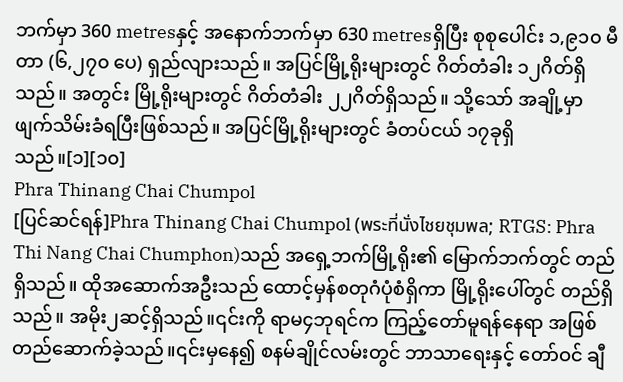ဘက်မှာ 360 metresနှင့် အနောက်ဘက်မှာ 630 metresရှိပြီး စုစုပေါင်း ၁,၉၁၀ မီတာ (၆,၂၇၀ ပေ) ရှည်လျားသည်။ အပြင်မြို့ရိုးများတွင် ဂိတ်တံခါး ၁၂ဂိတ်ရှိသည်။ အတွင်း မြို့ရိုးများတွင် ဂိတ်တံခါး ၂၂ဂိတ်ရှိသည်။ သို့သော် အချို့မှာ ဖျက်သိမ်းခံရပြီးဖြစ်သည်။ အပြင်မြို့ရိုးများတွင် ခံတပ်ငယ် ၁၇ခုရှိသည်။[၁][၁၀]
Phra Thinang Chai Chumpol
[ပြင်ဆင်ရန်]Phra Thinang Chai Chumpol (พระที่นั่งไชยชุมพล; RTGS: Phra Thi Nang Chai Chumphon)သည် အရှေ့ဘက်မြို့ရိုး၏ မြောက်ဘက်တွင် တည်ရှိသည်။ ထိုအဆောက်အဦးသည် ထောင့်မှန်စတုဂံပုံစံရှိကာ မြို့ရိုးပေါ်တွင် တည်ရှိသည်။ အမိုး၂ဆင့်ရှိသည်။၎င်းကို ရာမ၄ဘုရင်က ကြည့်တော်မူရန်နေရာ အဖြစ် တည်ဆောက်ခဲ့သည်။၎င်းမှနေ၍ စနမ်ချိုင်လမ်းတွင် ဘာသာရေးနှင့် တော်ဝင် ချီ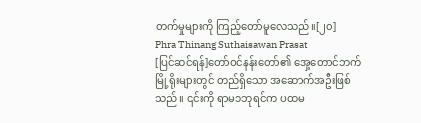တက်မှုများကို ကြည့်တော်မူလေသည်။[၂၀]
Phra Thinang Suthaisawan Prasat
[ပြင်ဆင်ရန်]တော်ဝင်နန်းတော်၏ အှေ့တောင်ဘက် မြို့ရိုးများတွင် တည်ရှိသော အဆောက်အဦးဖြစ်သည်။ ၎င်းကို ရာမ၁ဘုရင်က ပထမ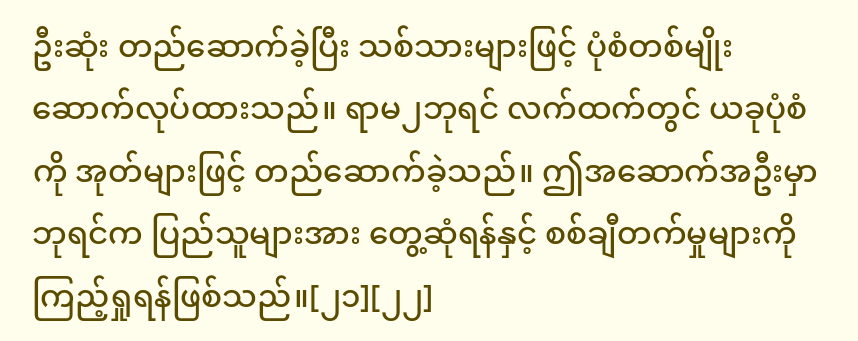ဦးဆုံး တည်ဆောက်ခဲ့ပြီး သစ်သားများဖြင့် ပုံစံတစ်မျိုး ဆောက်လုပ်ထားသည်။ ရာမ၂ဘုရင် လက်ထက်တွင် ယခုပုံစံကို အုတ်များဖြင့် တည်ဆောက်ခဲ့သည်။ ဤအဆောက်အဦးမှာ ဘုရင်က ပြည်သူများအား တွေ့ဆုံရန်နှင့် စစ်ချီတက်မှုများကို ကြည့်ရှုရန်ဖြစ်သည်။[၂၁][၂၂]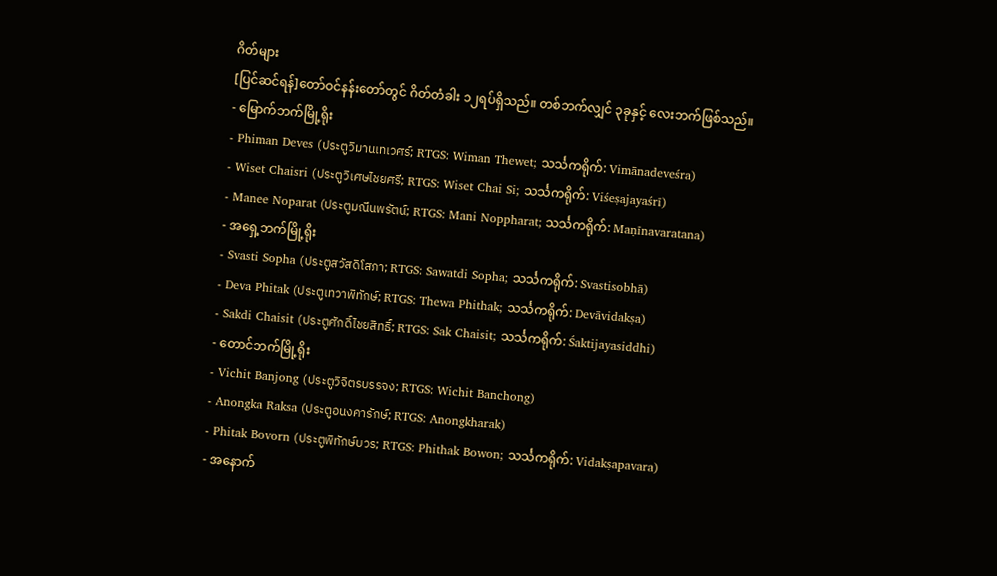ဂိတ်များ
[ပြင်ဆင်ရန်]တော်ဝင်နန်းတော်တွင် ဂိတ်တံခါး ၁၂ရပ်ရှိသည်။ တစ်ဘက်လျှင် ၃ခုနှင့် လေးဘက်ဖြစ်သည်။
- မြောက်ဘက်မြို့ရိုး
- Phiman Deves (ประตูวิมานเทเวศร์; RTGS: Wiman Thewet; သင်္သကရိုက်: Vimānadeveśra)
- Wiset Chaisri (ประตูวิเศษไชยศรี; RTGS: Wiset Chai Si; သင်္သကရိုက်: Viśeṣajayaśrī)
- Manee Noparat (ประตูมณีนพรัตน์; RTGS: Mani Noppharat; သင်္သကရိုက်: Maṇīnavaratana)
- အရှေ့ဘက်မြို့ရိုး
- Svasti Sopha (ประตูสวัสดิโสภา; RTGS: Sawatdi Sopha; သင်္သကရိုက်: Svastisobhā)
- Deva Phitak (ประตูเทวาพิทักษ์; RTGS: Thewa Phithak; သင်္သကရိုက်: Devāvidakṣa)
- Sakdi Chaisit (ประตูศักดิ์ไชยสิทธิ์; RTGS: Sak Chaisit; သင်္သကရိုက်: Śaktijayasiddhi)
- တောင်ဘက်မြို့ရိုး
- Vichit Banjong (ประตูวิจิตรบรรจง; RTGS: Wichit Banchong)
- Anongka Raksa (ประตูอนงคารักษ์; RTGS: Anongkharak)
- Phitak Bovorn (ประตูพิทักษ์บวร; RTGS: Phithak Bowon; သင်္သကရိုက်: Vidakṣapavara)
- အနောက်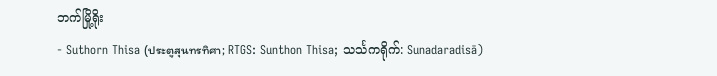ဘက်မြို့ရိုး
- Suthorn Thisa (ประตูสุนทรทิศา; RTGS: Sunthon Thisa; သင်္သကရိုက်: Sunadaradisā)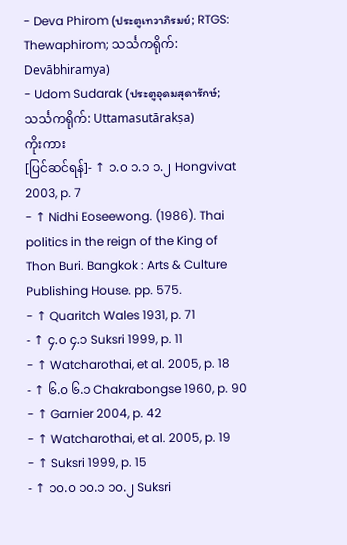- Deva Phirom (ประตูเทวาภิรมย์; RTGS: Thewaphirom; သင်္သကရိုက်: Devābhiramya)
- Udom Sudarak (ประตูอุดมสุดารักษ์; သင်္သကရိုက်: Uttamasutārakṣa)
ကိုးကား
[ပြင်ဆင်ရန်]- ↑ ၁.၀ ၁.၁ ၁.၂ Hongvivat 2003, p. 7
- ↑ Nidhi Eoseewong. (1986). Thai politics in the reign of the King of Thon Buri. Bangkok : Arts & Culture Publishing House. pp. 575.
- ↑ Quaritch Wales 1931, p. 71
- ↑ ၄.၀ ၄.၁ Suksri 1999, p. 11
- ↑ Watcharothai, et al. 2005, p. 18
- ↑ ၆.၀ ၆.၁ Chakrabongse 1960, p. 90
- ↑ Garnier 2004, p. 42
- ↑ Watcharothai, et al. 2005, p. 19
- ↑ Suksri 1999, p. 15
- ↑ ၁၀.၀ ၁၀.၁ ၁၀.၂ Suksri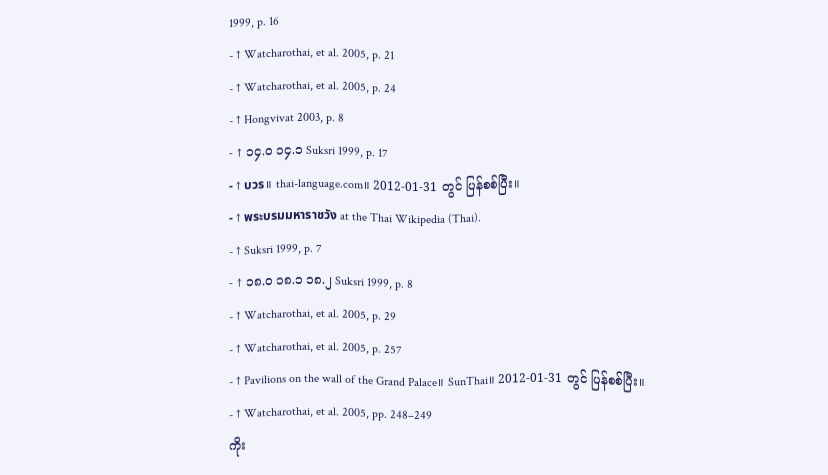1999, p. 16
- ↑ Watcharothai, et al. 2005, p. 21
- ↑ Watcharothai, et al. 2005, p. 24
- ↑ Hongvivat 2003, p. 8
- ↑ ၁၄.၀ ၁၄.၁ Suksri 1999, p. 17
- ↑ บวร။ thai-language.com။ 2012-01-31 တွင် ပြန်စစ်ပြီး။
- ↑ พระบรมมหาราชวัง at the Thai Wikipedia (Thai).
- ↑ Suksri 1999, p. 7
- ↑ ၁၈.၀ ၁၈.၁ ၁၈.၂ Suksri 1999, p. 8
- ↑ Watcharothai, et al. 2005, p. 29
- ↑ Watcharothai, et al. 2005, p. 257
- ↑ Pavilions on the wall of the Grand Palace။ SunThai။ 2012-01-31 တွင် ပြန်စစ်ပြီး။
- ↑ Watcharothai, et al. 2005, pp. 248–249
ကိုး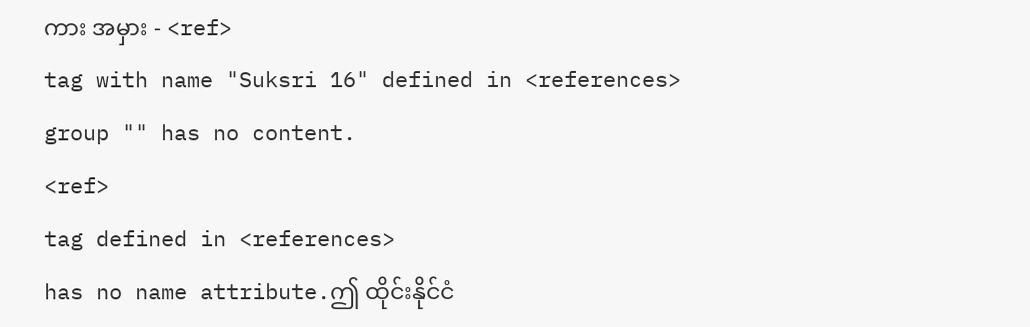ကား အမှား - <ref>
tag with name "Suksri 16" defined in <references>
group "" has no content.
<ref>
tag defined in <references>
has no name attribute.ဤ ထိုင်းနိုင်ငံ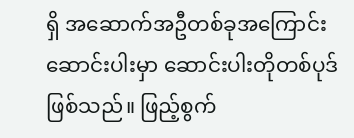ရှိ အဆောက်အဦတစ်ခုအကြောင်း ဆောင်းပါးမှာ ဆောင်းပါးတိုတစ်ပုဒ် ဖြစ်သည်။ ဖြည့်စွက်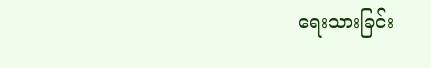ရေးသားခြင်း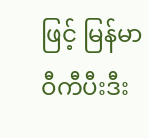ဖြင့် မြန်မာဝီကီပီးဒီး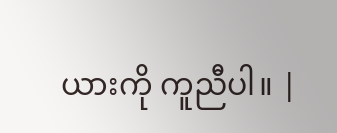ယားကို ကူညီပါ။ |